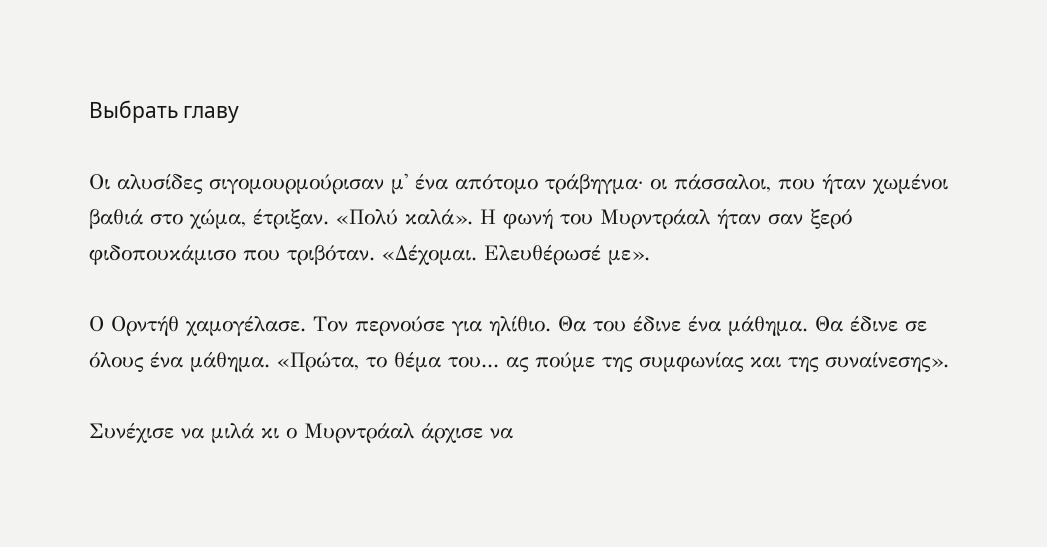Выбрать главу

Οι αλυσίδες σιγομουρμούρισαν μ' ένα απότομο τράβηγμα· οι πάσσαλοι, που ήταν χωμένοι βαθιά στο χώμα, έτριξαν. «Πολύ καλά». Η φωνή του Μυρντράαλ ήταν σαν ξερό φιδοπουκάμισο που τριβόταν. «Δέχομαι. Ελευθέρωσέ με».

Ο Ορντήθ χαμογέλασε. Τον περνούσε για ηλίθιο. Θα του έδινε ένα μάθημα. Θα έδινε σε όλους ένα μάθημα. «Πρώτα, το θέμα του... ας πούμε της συμφωνίας και της συναίνεσης».

Συνέχισε να μιλά κι ο Μυρντράαλ άρχισε να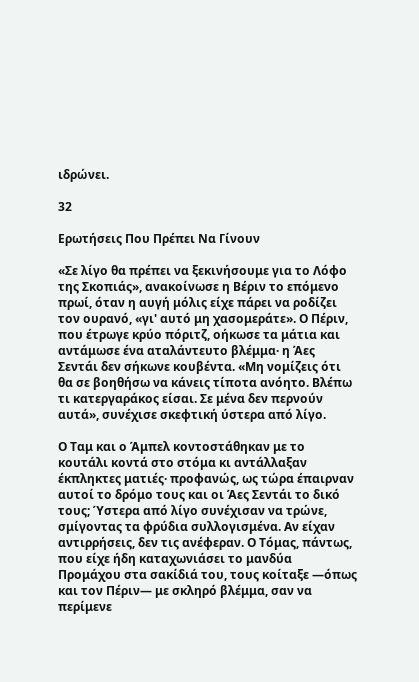ιδρώνει.

32

Ερωτήσεις Που Πρέπει Να Γίνουν

«Σε λίγο θα πρέπει να ξεκινήσουμε για το Λόφο της Σκοπιάς», ανακοίνωσε η Βέριν το επόμενο πρωί, όταν η αυγή μόλις είχε πάρει να ροδίζει τον ουρανό, «γι' αυτό μη χασομεράτε». Ο Πέριν, που έτρωγε κρύο πόριτζ, οήκωσε τα μάτια και αντάμωσε ένα αταλάντευτο βλέμμα· η Άες Σεντάι δεν σήκωνε κουβέντα. «Μη νομίζεις ότι θα σε βοηθήσω να κάνεις τίποτα ανόητο. Βλέπω τι κατεργαράκος είσαι. Σε μένα δεν περνούν αυτά», συνέχισε σκεφτική ύστερα από λίγο.

Ο Ταμ και ο Άμπελ κοντοστάθηκαν με το κουτάλι κοντά στο στόμα κι αντάλλαξαν έκπληκτες ματιές· προφανώς, ως τώρα έπαιρναν αυτοί το δρόμο τους και οι Άες Σεντάι το δικό τους; Ύστερα από λίγο συνέχισαν να τρώνε, σμίγοντας τα φρύδια συλλογισμένα. Αν είχαν αντιρρήσεις, δεν τις ανέφεραν. Ο Τόμας, πάντως, που είχε ήδη καταχωνιάσει το μανδύα Προμάχου στα σακίδιά του, τους κοίταξε —όπως και τον Πέριν― με σκληρό βλέμμα, σαν να περίμενε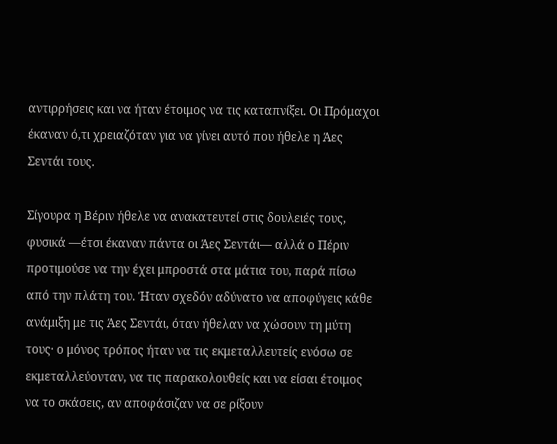αντιρρήσεις και να ήταν έτοιμος να τις καταπνίξει. Οι Πρόμαχοι έκαναν ό,τι χρειαζόταν για να γίνει αυτό που ήθελε η Άες Σεντάι τους.

Σίγουρα η Βέριν ήθελε να ανακατευτεί στις δουλειές τους, φυσικά —έτσι έκαναν πάντα οι Άες Σεντάι― αλλά ο Πέριν προτιμούσε να την έχει μπροστά στα μάτια του, παρά πίσω από την πλάτη του. Ήταν σχεδόν αδύνατο να αποφύγεις κάθε ανάμιξη με τις Άες Σεντάι, όταν ήθελαν να χώσουν τη μύτη τους· ο μόνος τρόπος ήταν να τις εκμεταλλευτείς ενόσω σε εκμεταλλεύονταν, να τις παρακολουθείς και να είσαι έτοιμος να το σκάσεις, αν αποφάσιζαν να σε ρίξουν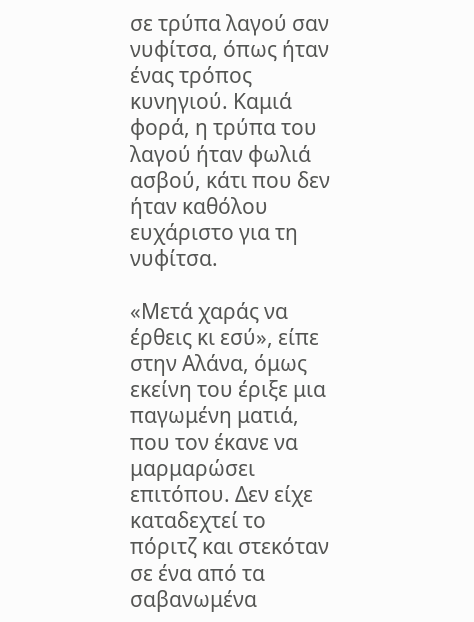σε τρύπα λαγού σαν νυφίτσα, όπως ήταν ένας τρόπος κυνηγιού. Καμιά φορά, η τρύπα του λαγού ήταν φωλιά ασβού, κάτι που δεν ήταν καθόλου ευχάριστο για τη νυφίτσα.

«Μετά χαράς να έρθεις κι εσύ», είπε στην Αλάνα, όμως εκείνη του έριξε μια παγωμένη ματιά, που τον έκανε να μαρμαρώσει επιτόπου. Δεν είχε καταδεχτεί το πόριτζ και στεκόταν σε ένα από τα σαβανωμένα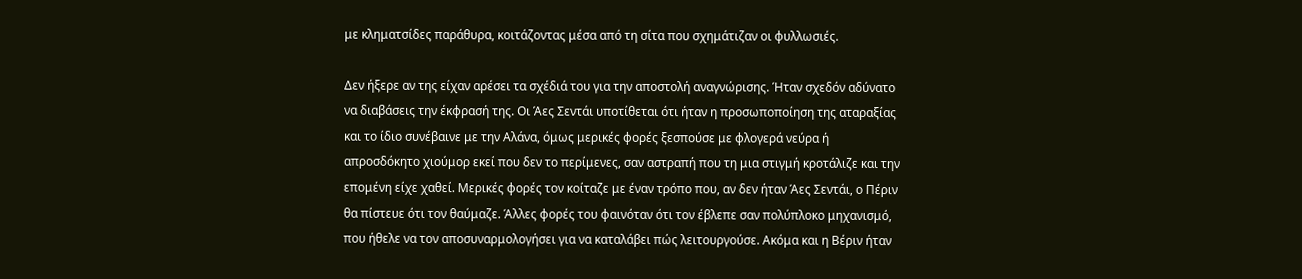με κληματσίδες παράθυρα, κοιτάζοντας μέσα από τη σίτα που σχημάτιζαν οι φυλλωσιές.

Δεν ήξερε αν της είχαν αρέσει τα σχέδιά του για την αποστολή αναγνώρισης. Ήταν σχεδόν αδύνατο να διαβάσεις την έκφρασή της. Οι Άες Σεντάι υποτίθεται ότι ήταν η προσωποποίηση της αταραξίας και το ίδιο συνέβαινε με την Αλάνα, όμως μερικές φορές ξεσπούσε με φλογερά νεύρα ή απροσδόκητο χιούμορ εκεί που δεν το περίμενες, σαν αστραπή που τη μια στιγμή κροτάλιζε και την επομένη είχε χαθεί. Μερικές φορές τον κοίταζε με έναν τρόπο που, αν δεν ήταν Άες Σεντάι, ο Πέριν θα πίστευε ότι τον θαύμαζε. Άλλες φορές του φαινόταν ότι τον έβλεπε σαν πολύπλοκο μηχανισμό, που ήθελε να τον αποσυναρμολογήσει για να καταλάβει πώς λειτουργούσε. Ακόμα και η Βέριν ήταν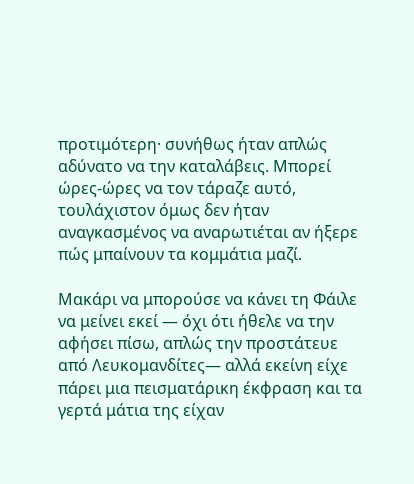προτιμότερη· συνήθως ήταν απλώς αδύνατο να την καταλάβεις. Μπορεί ώρες-ώρες να τον τάραζε αυτό, τουλάχιστον όμως δεν ήταν αναγκασμένος να αναρωτιέται αν ήξερε πώς μπαίνουν τα κομμάτια μαζί.

Μακάρι να μπορούσε να κάνει τη Φάιλε να μείνει εκεί ― όχι ότι ήθελε να την αφήσει πίσω, απλώς την προστάτευε από Λευκομανδίτες― αλλά εκείνη είχε πάρει μια πεισματάρικη έκφραση και τα γερτά μάτια της είχαν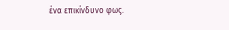ένα επικίνδυνο φως.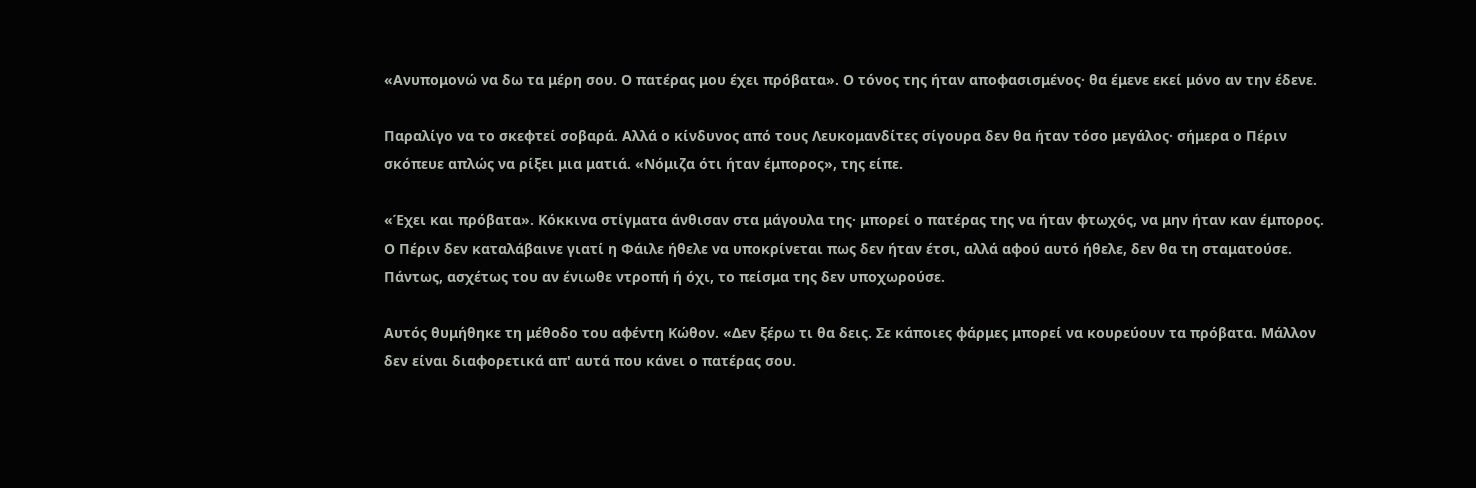«Ανυπομονώ να δω τα μέρη σου. Ο πατέρας μου έχει πρόβατα». Ο τόνος της ήταν αποφασισμένος· θα έμενε εκεί μόνο αν την έδενε.

Παραλίγο να το σκεφτεί σοβαρά. Αλλά ο κίνδυνος από τους Λευκομανδίτες σίγουρα δεν θα ήταν τόσο μεγάλος· σήμερα ο Πέριν σκόπευε απλώς να ρίξει μια ματιά. «Νόμιζα ότι ήταν έμπορος», της είπε.

«Έχει και πρόβατα». Κόκκινα στίγματα άνθισαν στα μάγουλα της· μπορεί ο πατέρας της να ήταν φτωχός, να μην ήταν καν έμπορος. Ο Πέριν δεν καταλάβαινε γιατί η Φάιλε ήθελε να υποκρίνεται πως δεν ήταν έτσι, αλλά αφού αυτό ήθελε, δεν θα τη σταματούσε. Πάντως, ασχέτως του αν ένιωθε ντροπή ή όχι, το πείσμα της δεν υποχωρούσε.

Αυτός θυμήθηκε τη μέθοδο του αφέντη Κώθον. «Δεν ξέρω τι θα δεις. Σε κάποιες φάρμες μπορεί να κουρεύουν τα πρόβατα. Μάλλον δεν είναι διαφορετικά απ' αυτά που κάνει ο πατέρας σου.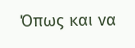Όπως και να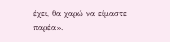έχει, θα χαρώ να είμαστε παρέα».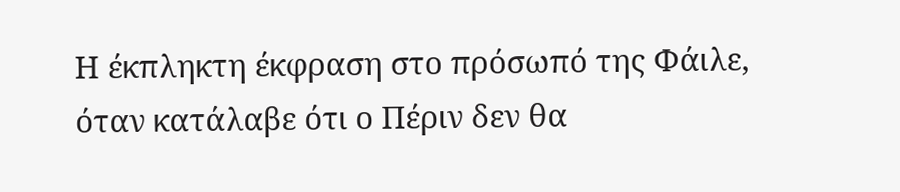Η έκπληκτη έκφραση στο πρόσωπό της Φάιλε, όταν κατάλαβε ότι ο Πέριν δεν θα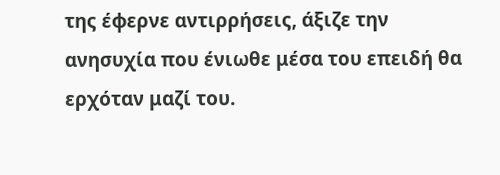της έφερνε αντιρρήσεις, άξιζε την ανησυχία που ένιωθε μέσα του επειδή θα ερχόταν μαζί του.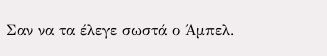Σαν να τα έλεγε σωστά ο Άμπελ.